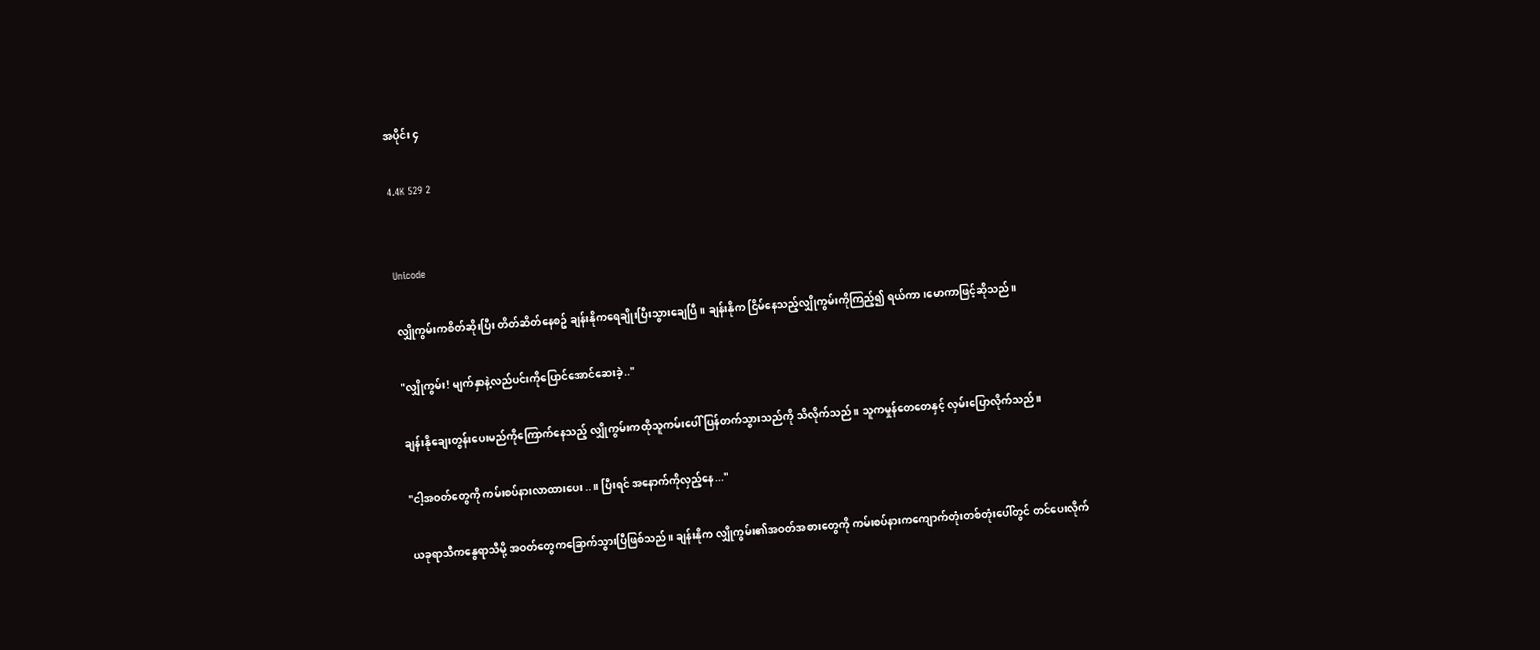အပိုင်း ၄

4.4K 529 2


Unicode

လျှိုကွမ်းကစိတ်ဆိုးပြီး တိတ်ဆိတ်နေစဥ် ချန်းနိုကရေချိုးပြီးသွားချေပြီ။ ချန်းနိုက ငြိမ်နေသည့်လျှိုကွမ်းကိုကြည့်၍ ရယ်ကာ၊မောကာဖြင့်ဆိုသည်။

"လျှိုကွမ်း! မျက်နှာနဲ့လည်ပင်းကိုပြောင်အောင်ဆေးခဲ့.."

ချန်းနိုချေးတွန်းပေးမည်ကိုကြောက်နေသည့် လျှိုကွမ်းကထိုသူကမ်းပေါ် ပြန်တက်သွားသည်ကို သိလိုက်သည်။ သူကမှုန်တေတေနှင့် လှမ်းပြောလိုက်သည်။

"ငါ့အဝတ်တွေကို ကမ်းစပ်နားလာထားပေး..။ ပြီးရင် အနောက်ကိုလှည့်နေ..."

ယခုရာသီကနွေရာသီမို့ အဝတ်တွေကခြောက်သွားပြီဖြစ်သည်။ ချန်းနိုက လျှိုကွမ်း၏အဝတ်အစားတွေကို ကမ်းစပ်နားကကျောက်တုံးတစ်တုံးပေါ်တွင် တင်ပေးလိုက်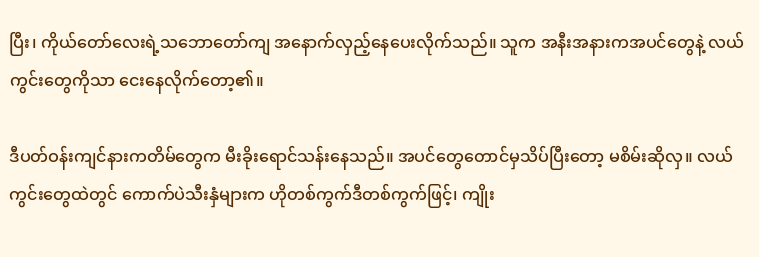ပြီး၊ ကိုယ်တော်လေးရဲ့သဘောတော်ကျ အနောက်လှည့်နေပေးလိုက်သည်။ သူက အနီးအနားကအပင်တွေနဲ့ လယ်ကွင်းတွေကိုသာ ငေးနေလိုက်တော့၏။

ဒီပတ်ဝန်းကျင်နားကတိမ်တွေက မီးခိုးရောင်သန်းနေသည်။ အပင်တွေတောင်မှသိပ်ပြီးတော့ မစိမ်းဆိုလှ။ လယ်ကွင်းတွေထဲတွင် ကောက်ပဲသီးနှံများက ဟိုတစ်ကွက်ဒီတစ်ကွက်ဖြင့်၊ ကျိုး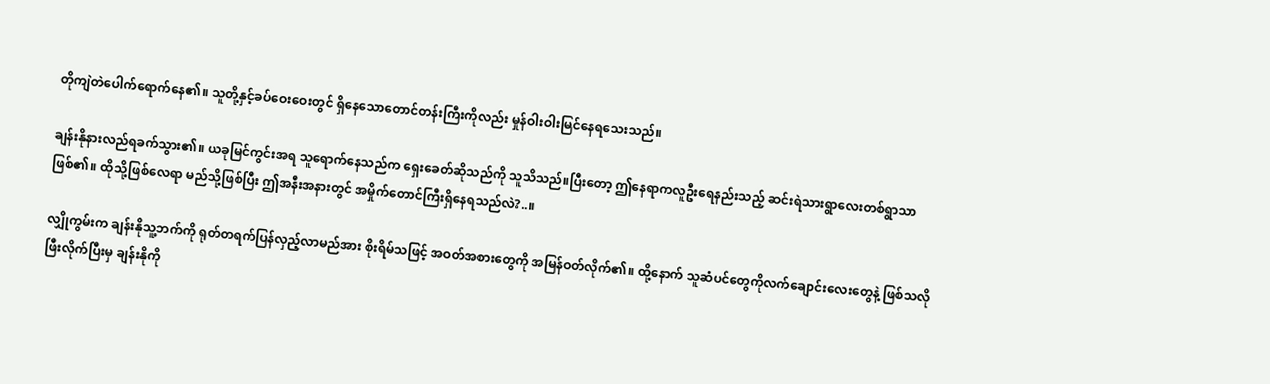တိုကျဲတဲပေါက်ရောက်နေ၏။ သူတို့နှင့်ခပ်ဝေးဝေးတွင် ရှိနေသောတောင်တန်းကြီးကိုလည်း မှုန်ဝါးဝါးမြင်နေရသေးသည်။

ချန်းနိုနားလည်ရခက်သွား၏။ ယခုမြင်ကွင်းအရ သူရောက်နေသည်က ရှေးခေတ်ဆိုသည်ကို သူသိသည်။ပြီးတော့ ဤနေရာကလူဦးရေနည်းသည့် ဆင်းရဲသားရွာလေးတစ်ရွာသာဖြစ်၏။ ထိုသို့ဖြစ်လေရာ မည်သို့ဖြစ်ပြီး ဤအနီးအနားတွင် အမှိုက်တောင်ကြီးရှိနေရသည်လဲ?..။

လျှိုကွမ်းက ချန်းနိုသူ့ဘက်ကို ရုတ်တရက်ပြန်လှည့်လာမည်အား စိုးရိမ်သဖြင့် အဝတ်အစားတွေကို အမြန်ဝတ်လိုက်၏။ ထို့နောက် သူဆံပင်တွေကိုလက်ချောင်းလေးတွေနဲ့ ဖြစ်သလိုဖြီးလိုက်ပြီးမှ ချန်းနိုကို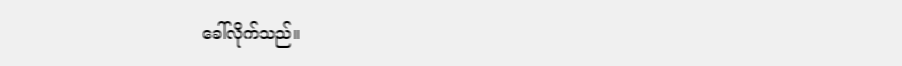ခေါ်လိုက်သည်။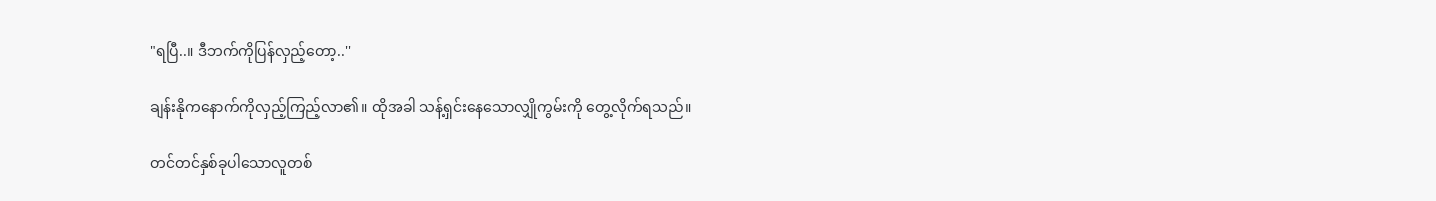"ရပြီ..။ ဒီဘက်ကိုပြန်လှည့်တော့..''

ချန်းနိုကနောက်ကိုလှည့်ကြည့်လာ၏။ ထိုအခါ သန့်ရှင်းနေသောလျှိုကွမ်းကို တွေ့လိုက်ရသည်။

တင်တင်နှစ်ခုပါသောလူတစ်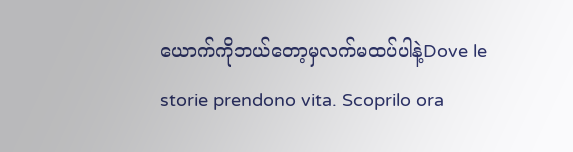ယောက်ကိုဘယ်တော့မှလက်မထပ်ပါနဲ့Dove le storie prendono vita. Scoprilo ora